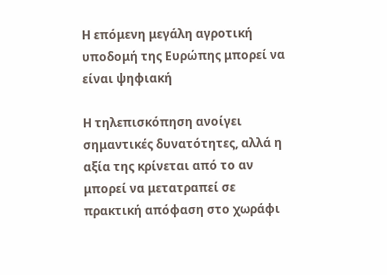Η επόμενη μεγάλη αγροτική υποδομή της Ευρώπης μπορεί να είναι ψηφιακή

Η τηλεπισκόπηση ανοίγει σημαντικές δυνατότητες, αλλά η αξία της κρίνεται από το αν μπορεί να μετατραπεί σε πρακτική απόφαση στο χωράφι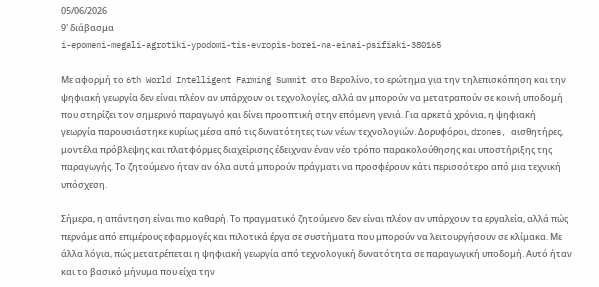05/06/2026
9' διάβασμα
i-epomeni-megali-agrotiki-ypodomi-tis-evropis-borei-na-einai-psifiaki-380165

Με αφορμή το 6th World Intelligent Farming Summit στο Βερολίνο, το ερώτημα για την τηλεπισκόπηση και την ψηφιακή γεωργία δεν είναι πλέον αν υπάρχουν οι τεχνολογίες, αλλά αν μπορούν να μετατραπούν σε κοινή υποδομή που στηρίζει τον σημερινό παραγωγό και δίνει προοπτική στην επόμενη γενιά. Για αρκετά χρόνια, η ψηφιακή γεωργία παρουσιάστηκε κυρίως μέσα από τις δυνατότητες των νέων τεχνολογιών. Δορυφόροι, drones, αισθητήρες, μοντέλα πρόβλεψης και πλατφόρμες διαχείρισης έδειχναν έναν νέο τρόπο παρακολούθησης και υποστήριξης της παραγωγής. Το ζητούμενο ήταν αν όλα αυτά μπορούν πράγματι να προσφέρουν κάτι περισσότερο από μια τεχνική υπόσχεση.

Σήμερα, η απάντηση είναι πιο καθαρή. Το πραγματικό ζητούμενο δεν είναι πλέον αν υπάρχουν τα εργαλεία, αλλά πώς περνάμε από επιμέρους εφαρμογές και πιλοτικά έργα σε συστήματα που μπορούν να λειτουργήσουν σε κλίμακα. Με άλλα λόγια, πώς μετατρέπεται η ψηφιακή γεωργία από τεχνολογική δυνατότητα σε παραγωγική υποδομή. Αυτό ήταν και το βασικό μήνυμα που είχα την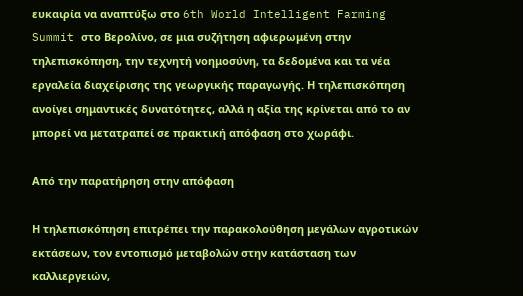ευκαιρία να αναπτύξω στο 6th World Intelligent Farming Summit στο Βερολίνο, σε μια συζήτηση αφιερωμένη στην τηλεπισκόπηση, την τεχνητή νοημοσύνη, τα δεδομένα και τα νέα εργαλεία διαχείρισης της γεωργικής παραγωγής. Η τηλεπισκόπηση ανοίγει σημαντικές δυνατότητες, αλλά η αξία της κρίνεται από το αν μπορεί να μετατραπεί σε πρακτική απόφαση στο χωράφι.

Από την παρατήρηση στην απόφαση

Η τηλεπισκόπηση επιτρέπει την παρακολούθηση μεγάλων αγροτικών εκτάσεων, τον εντοπισμό μεταβολών στην κατάσταση των καλλιεργειών,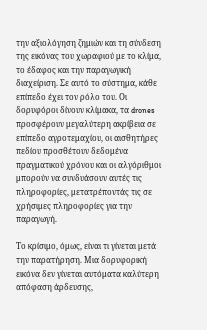την αξιολόγηση ζημιών και τη σύνδεση της εικόνας του χωραφιού με το κλίμα, το έδαφος και την παραγωγική διαχείριση. Σε αυτό το σύστημα, κάθε επίπεδο έχει τον ρόλο του. Οι δορυφόροι δίνουν κλίμακα, τα drones προσφέρουν μεγαλύτερη ακρίβεια σε επίπεδο αγροτεμαχίου, οι αισθητήρες πεδίου προσθέτουν δεδομένα πραγματικού χρόνου και οι αλγόριθμοι μπορούν να συνδυάσουν αυτές τις πληροφορίες, μετατρέποντάς τις σε χρήσιμες πληροφορίες για την παραγωγή.

Το κρίσιμο, όμως, είναι τι γίνεται μετά την παρατήρηση. Μια δορυφορική εικόνα δεν γίνεται αυτόματα καλύτερη απόφαση άρδευσης,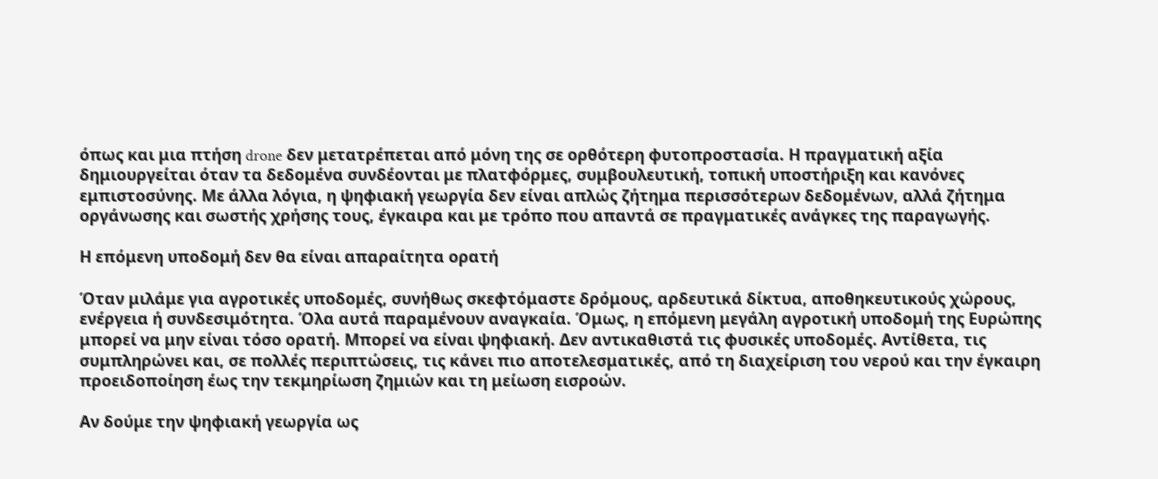όπως και μια πτήση drone δεν μετατρέπεται από μόνη της σε ορθότερη φυτοπροστασία. Η πραγματική αξία δημιουργείται όταν τα δεδομένα συνδέονται με πλατφόρμες, συμβουλευτική, τοπική υποστήριξη και κανόνες εμπιστοσύνης. Με άλλα λόγια, η ψηφιακή γεωργία δεν είναι απλώς ζήτημα περισσότερων δεδομένων, αλλά ζήτημα οργάνωσης και σωστής χρήσης τους, έγκαιρα και με τρόπο που απαντά σε πραγματικές ανάγκες της παραγωγής.

Η επόμενη υποδομή δεν θα είναι απαραίτητα ορατή

Όταν μιλάμε για αγροτικές υποδομές, συνήθως σκεφτόμαστε δρόμους, αρδευτικά δίκτυα, αποθηκευτικούς χώρους, ενέργεια ή συνδεσιμότητα. Όλα αυτά παραμένουν αναγκαία. Όμως, η επόμενη μεγάλη αγροτική υποδομή της Ευρώπης μπορεί να μην είναι τόσο ορατή. Μπορεί να είναι ψηφιακή. Δεν αντικαθιστά τις φυσικές υποδομές. Αντίθετα, τις συμπληρώνει και, σε πολλές περιπτώσεις, τις κάνει πιο αποτελεσματικές, από τη διαχείριση του νερού και την έγκαιρη προειδοποίηση έως την τεκμηρίωση ζημιών και τη μείωση εισροών.

Αν δούμε την ψηφιακή γεωργία ως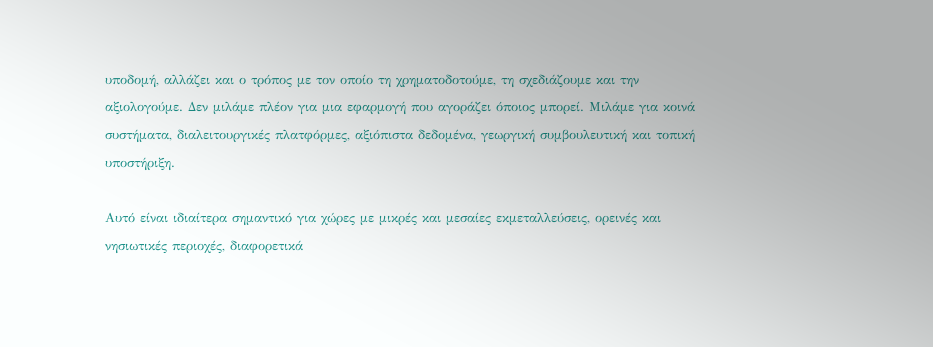υποδομή, αλλάζει και ο τρόπος με τον οποίο τη χρηματοδοτούμε, τη σχεδιάζουμε και την αξιολογούμε. Δεν μιλάμε πλέον για μια εφαρμογή που αγοράζει όποιος μπορεί. Μιλάμε για κοινά συστήματα, διαλειτουργικές πλατφόρμες, αξιόπιστα δεδομένα, γεωργική συμβουλευτική και τοπική υποστήριξη.

Αυτό είναι ιδιαίτερα σημαντικό για χώρες με μικρές και μεσαίες εκμεταλλεύσεις, ορεινές και νησιωτικές περιοχές, διαφορετικά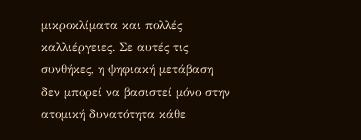μικροκλίματα και πολλές καλλιέργειες. Σε αυτές τις συνθήκες, η ψηφιακή μετάβαση δεν μπορεί να βασιστεί μόνο στην ατομική δυνατότητα κάθε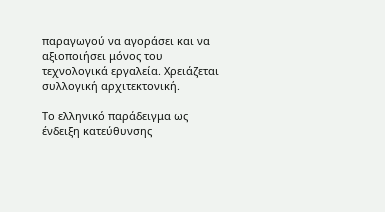παραγωγού να αγοράσει και να αξιοποιήσει μόνος του τεχνολογικά εργαλεία. Χρειάζεται συλλογική αρχιτεκτονική.

Το ελληνικό παράδειγμα ως ένδειξη κατεύθυνσης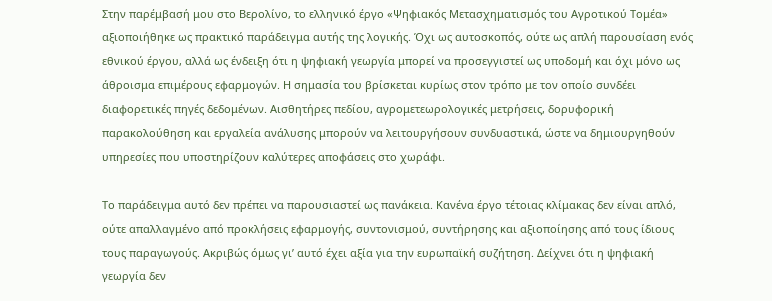Στην παρέμβασή μου στο Βερολίνο, το ελληνικό έργο «Ψηφιακός Μετασχηματισμός του Αγροτικού Τομέα» αξιοποιήθηκε ως πρακτικό παράδειγμα αυτής της λογικής. Όχι ως αυτοσκοπός, ούτε ως απλή παρουσίαση ενός εθνικού έργου, αλλά ως ένδειξη ότι η ψηφιακή γεωργία μπορεί να προσεγγιστεί ως υποδομή και όχι μόνο ως άθροισμα επιμέρους εφαρμογών. Η σημασία του βρίσκεται κυρίως στον τρόπο με τον οποίο συνδέει διαφορετικές πηγές δεδομένων. Αισθητήρες πεδίου, αγρομετεωρολογικές μετρήσεις, δορυφορική παρακολούθηση και εργαλεία ανάλυσης μπορούν να λειτουργήσουν συνδυαστικά, ώστε να δημιουργηθούν υπηρεσίες που υποστηρίζουν καλύτερες αποφάσεις στο χωράφι.

Το παράδειγμα αυτό δεν πρέπει να παρουσιαστεί ως πανάκεια. Κανένα έργο τέτοιας κλίμακας δεν είναι απλό, ούτε απαλλαγμένο από προκλήσεις εφαρμογής, συντονισμού, συντήρησης και αξιοποίησης από τους ίδιους τους παραγωγούς. Ακριβώς όμως γι’ αυτό έχει αξία για την ευρωπαϊκή συζήτηση. Δείχνει ότι η ψηφιακή γεωργία δεν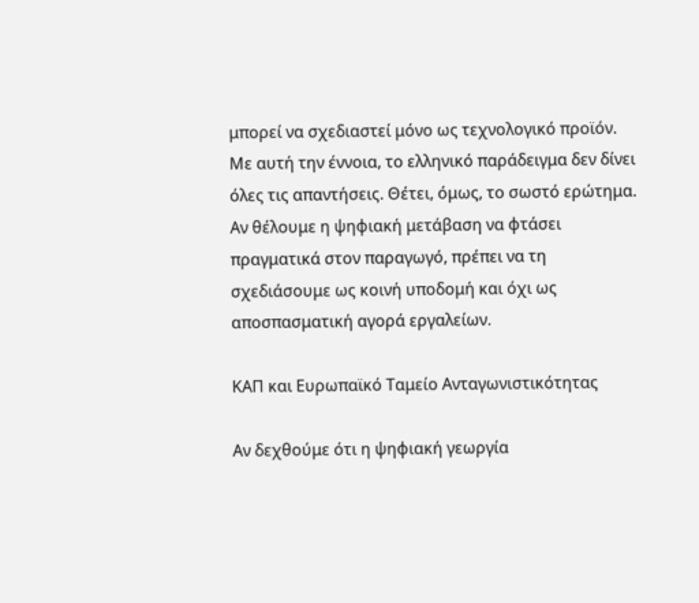μπορεί να σχεδιαστεί μόνο ως τεχνολογικό προϊόν. Με αυτή την έννοια, το ελληνικό παράδειγμα δεν δίνει όλες τις απαντήσεις. Θέτει, όμως, το σωστό ερώτημα. Αν θέλουμε η ψηφιακή μετάβαση να φτάσει πραγματικά στον παραγωγό, πρέπει να τη σχεδιάσουμε ως κοινή υποδομή και όχι ως αποσπασματική αγορά εργαλείων.

ΚΑΠ και Ευρωπαϊκό Ταμείο Ανταγωνιστικότητας

Αν δεχθούμε ότι η ψηφιακή γεωργία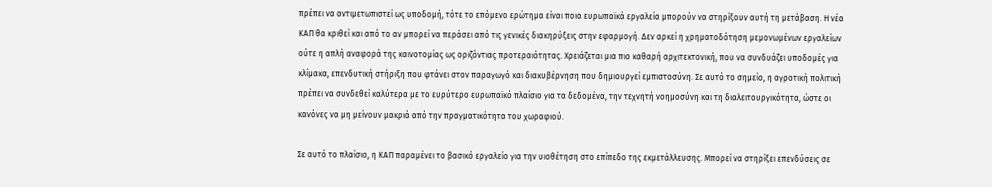πρέπει να αντιμετωπιστεί ως υποδομή, τότε το επόμενο ερώτημα είναι ποια ευρωπαϊκά εργαλεία μπορούν να στηρίξουν αυτή τη μετάβαση. Η νέα ΚΑΠ θα κριθεί και από το αν μπορεί να περάσει από τις γενικές διακηρύξεις στην εφαρμογή. Δεν αρκεί η χρηματοδότηση μεμονωμένων εργαλείων ούτε η απλή αναφορά της καινοτομίας ως οριζόντιας προτεραιότητας. Χρειάζεται μια πιο καθαρή αρχιτεκτονική, που να συνδυάζει υποδομές για κλίμακα, επενδυτική στήριξη που φτάνει στον παραγωγό και διακυβέρνηση που δημιουργεί εμπιστοσύνη. Σε αυτό το σημείο, η αγροτική πολιτική πρέπει να συνδεθεί καλύτερα με το ευρύτερο ευρωπαϊκό πλαίσιο για τα δεδομένα, την τεχνητή νοημοσύνη και τη διαλειτουργικότητα, ώστε οι κανόνες να μη μείνουν μακριά από την πραγματικότητα του χωραφιού.

Σε αυτό το πλαίσιο, η ΚΑΠ παραμένει το βασικό εργαλείο για την υιοθέτηση στο επίπεδο της εκμετάλλευσης. Μπορεί να στηρίξει επενδύσεις σε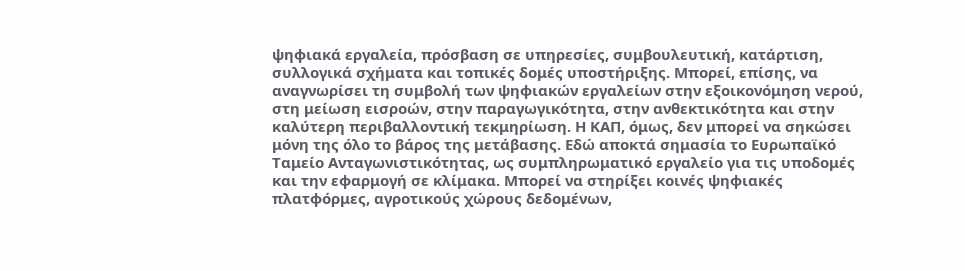ψηφιακά εργαλεία, πρόσβαση σε υπηρεσίες, συμβουλευτική, κατάρτιση, συλλογικά σχήματα και τοπικές δομές υποστήριξης. Μπορεί, επίσης, να αναγνωρίσει τη συμβολή των ψηφιακών εργαλείων στην εξοικονόμηση νερού, στη μείωση εισροών, στην παραγωγικότητα, στην ανθεκτικότητα και στην καλύτερη περιβαλλοντική τεκμηρίωση. Η ΚΑΠ, όμως, δεν μπορεί να σηκώσει μόνη της όλο το βάρος της μετάβασης. Εδώ αποκτά σημασία το Ευρωπαϊκό Ταμείο Ανταγωνιστικότητας, ως συμπληρωματικό εργαλείο για τις υποδομές και την εφαρμογή σε κλίμακα. Μπορεί να στηρίξει κοινές ψηφιακές πλατφόρμες, αγροτικούς χώρους δεδομένων,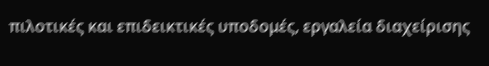πιλοτικές και επιδεικτικές υποδομές, εργαλεία διαχείρισης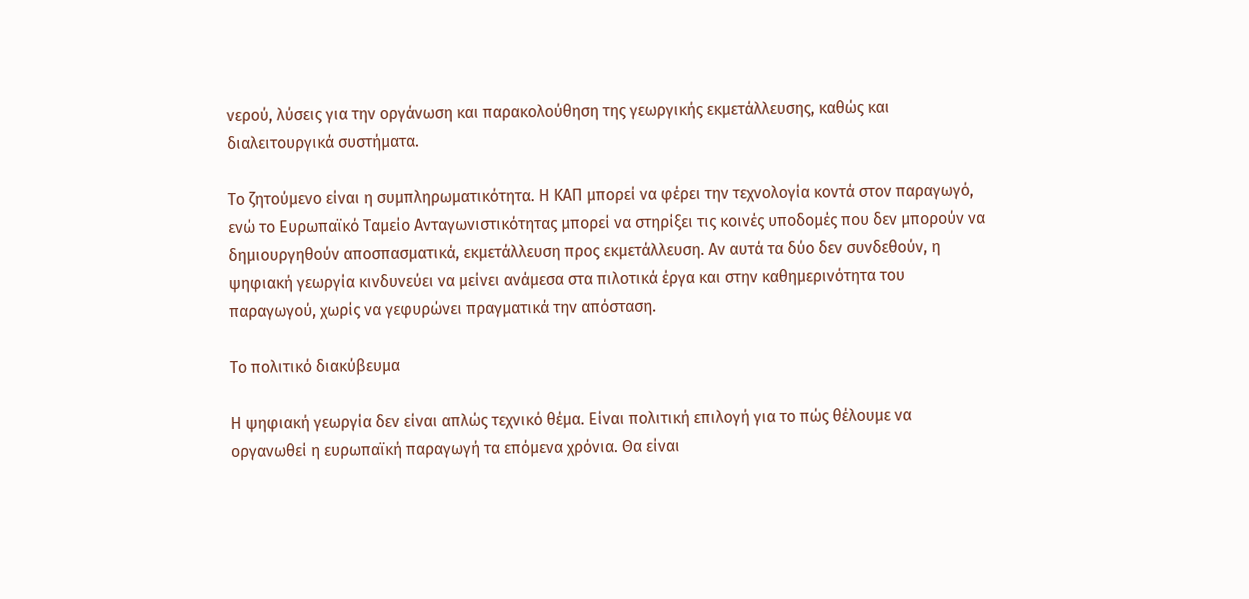νερού, λύσεις για την οργάνωση και παρακολούθηση της γεωργικής εκμετάλλευσης, καθώς και διαλειτουργικά συστήματα.

Το ζητούμενο είναι η συμπληρωματικότητα. Η ΚΑΠ μπορεί να φέρει την τεχνολογία κοντά στον παραγωγό, ενώ το Ευρωπαϊκό Ταμείο Ανταγωνιστικότητας μπορεί να στηρίξει τις κοινές υποδομές που δεν μπορούν να δημιουργηθούν αποσπασματικά, εκμετάλλευση προς εκμετάλλευση. Αν αυτά τα δύο δεν συνδεθούν, η ψηφιακή γεωργία κινδυνεύει να μείνει ανάμεσα στα πιλοτικά έργα και στην καθημερινότητα του παραγωγού, χωρίς να γεφυρώνει πραγματικά την απόσταση.

Το πολιτικό διακύβευμα

Η ψηφιακή γεωργία δεν είναι απλώς τεχνικό θέμα. Είναι πολιτική επιλογή για το πώς θέλουμε να οργανωθεί η ευρωπαϊκή παραγωγή τα επόμενα χρόνια. Θα είναι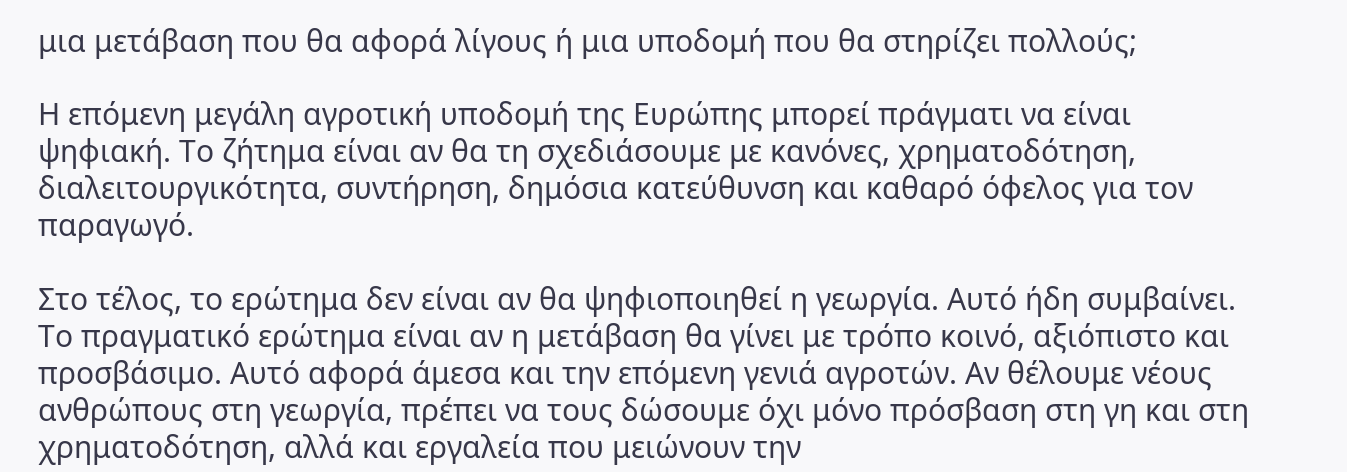μια μετάβαση που θα αφορά λίγους ή μια υποδομή που θα στηρίζει πολλούς;

Η επόμενη μεγάλη αγροτική υποδομή της Ευρώπης μπορεί πράγματι να είναι ψηφιακή. Το ζήτημα είναι αν θα τη σχεδιάσουμε με κανόνες, χρηματοδότηση, διαλειτουργικότητα, συντήρηση, δημόσια κατεύθυνση και καθαρό όφελος για τον παραγωγό.

Στο τέλος, το ερώτημα δεν είναι αν θα ψηφιοποιηθεί η γεωργία. Αυτό ήδη συμβαίνει. Το πραγματικό ερώτημα είναι αν η μετάβαση θα γίνει με τρόπο κοινό, αξιόπιστο και προσβάσιμο. Αυτό αφορά άμεσα και την επόμενη γενιά αγροτών. Αν θέλουμε νέους ανθρώπους στη γεωργία, πρέπει να τους δώσουμε όχι μόνο πρόσβαση στη γη και στη χρηματοδότηση, αλλά και εργαλεία που μειώνουν την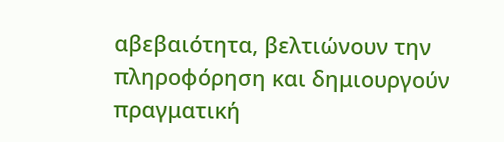αβεβαιότητα, βελτιώνουν την πληροφόρηση και δημιουργούν πραγματική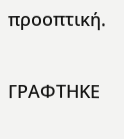προοπτική.

ΓΡΑΦΤΗΚΕ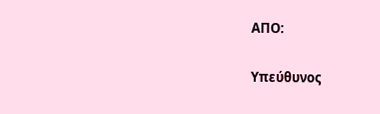ΑΠΟ:

Υπεύθυνος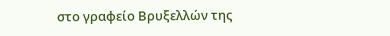στο γραφείο Βρυξελλών της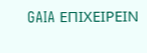GAIA ΕΠΙΧΕΙΡΕΙΝ